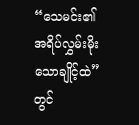“သေမင်း၏အရိပ်လွှမ်းမိုးသောချိုင့်ထဲ” တွင်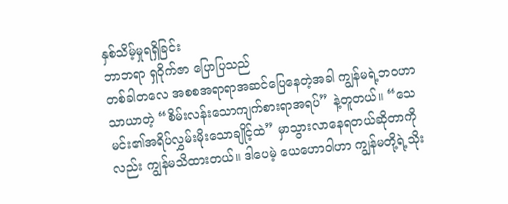နှစ်သိမ့်မှုရရှိခြင်း
ဘာဘရာ ရှဝိုက်ဇာ ပြောပြသည်
တစ်ခါတလေ အစစအရာရာအဆင်ပြေနေတဲ့အခါ ကျွန်မရဲ့ဘဝဟာ သာယာတဲ့ “စိမ်းလန်းသောကျက်စားရာအရပ်” နဲ့တူတယ်။ “သေမင်း၏အရိပ်လွှမ်းမိုးသောချိုင့်ထဲ” မှာသွားလာနေရတယ်ဆိုတာကိုလည်း ကျွန်မသိထားတယ်။ ဒါပေမဲ့ ယေဟောဝါဟာ ကျွန်မတို့ရဲ့သိုး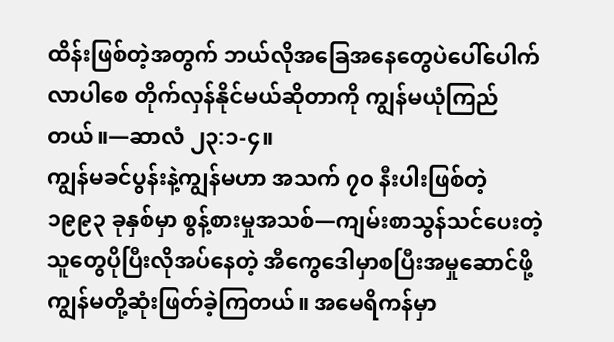ထိန်းဖြစ်တဲ့အတွက် ဘယ်လိုအခြေအနေတွေပဲပေါ်ပေါက်လာပါစေ တိုက်လှန်နိုင်မယ်ဆိုတာကို ကျွန်မယုံကြည်တယ်။—ဆာလံ ၂၃:၁-၄။
ကျွန်မခင်ပွန်းနဲ့ကျွန်မဟာ အသက် ၇၀ နီးပါးဖြစ်တဲ့ ၁၉၉၃ ခုနှစ်မှာ စွန့်စားမှုအသစ်—ကျမ်းစာသွန်သင်ပေးတဲ့သူတွေပိုပြီးလိုအပ်နေတဲ့ အီကွေဒေါမှာစပြီးအမှုဆောင်ဖို့ ကျွန်မတို့ဆုံးဖြတ်ခဲ့ကြတယ်။ အမေရိကန်မှာ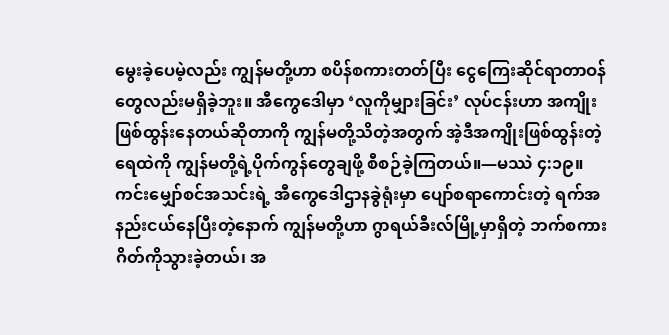မွေးခဲ့ပေမဲ့လည်း ကျွန်မတို့ဟာ စပိန်စကားတတ်ပြီး ငွေကြေးဆိုင်ရာတာဝန်တွေလည်းမရှိခဲ့ဘူး။ အီကွေဒေါမှာ ‘လူကိုမျှားခြင်း’ လုပ်ငန်းဟာ အကျိုးဖြစ်ထွန်းနေတယ်ဆိုတာကို ကျွန်မတို့သိတဲ့အတွက် အဲ့ဒီအကျိုးဖြစ်ထွန်းတဲ့ရေထဲကို ကျွန်မတို့ရဲ့ပိုက်ကွန်တွေချဖို့ စီစဉ်ခဲ့ကြတယ်။—မဿဲ ၄:၁၉။
ကင်းမျှော်စင်အသင်းရဲ့ အီကွေဒေါဌာနခွဲရုံးမှာ ပျော်စရာကောင်းတဲ့ ရက်အနည်းငယ်နေပြီးတဲ့နောက် ကျွန်မတို့ဟာ ဂွာရယ်ခီးလ်မြို့မှာရှိတဲ့ ဘက်စကားဂိတ်ကိုသွားခဲ့တယ်၊ အ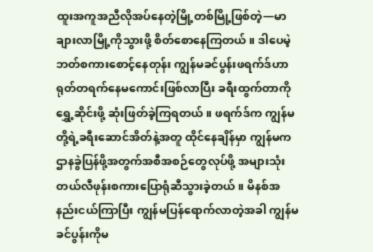ထူးအကူအညီလိုအပ်နေတဲ့မြို့တစ်မြို့ဖြစ်တဲ့—မာချားလာမြို့ကိုသွားဖို့ စိတ်စောနေကြတယ်။ ဒါပေမဲ့ ဘတ်စကားစောင့်နေတုန်း ကျွန်မခင်ပွန်းဖရက်ဒ်ဟာ ရုတ်တရက်နေမကောင်းဖြစ်လာပြီး ခရီးထွက်တာကိုရွှေ့ဆိုင်းဖို့ ဆုံးဖြတ်ခဲ့ကြရတယ်။ ဖရက်ဒ်က ကျွန်မတို့ရဲ့ခရီးဆောင်အိတ်နဲ့အတူ ထိုင်နေချိန်မှာ ကျွန်မက ဌာနခွဲပြန်ဖို့အတွက်အစီအစဉ်တွေလုပ်ဖို့ အများသုံးတယ်လီဖုန်းစကားပြောရုံဆီသွားခဲ့တယ်။ မိနစ်အနည်းငယ်ကြာပြီး ကျွန်မပြန်ရောက်လာတဲ့အခါ ကျွန်မခင်ပွန်းကိုမ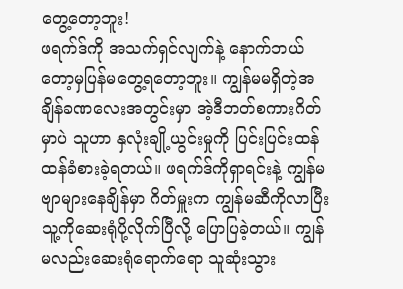တွေ့တော့ဘူး!
ဖရက်ဒ်ကို အသက်ရှင်လျက်နဲ့ နောက်ဘယ်တော့မှပြန်မတွေ့ရတော့ဘူး။ ကျွန်မမရှိတဲ့အချိန်ခဏလေးအတွင်းမှာ အဲ့ဒီဘတ်စကားဂိတ်မှာပဲ သူဟာ နှလုံးချို့ယွင်းမှုကို ပြင်းပြင်းထန်ထန်ခံစားခဲ့ရတယ်။ ဖရက်ဒ်ကိုရှာရင်းနဲ့ ကျွန်မဗျာများနေချိန်မှာ ဂိတ်မှူးက ကျွန်မဆီကိုလာပြီး သူ့ကိုဆေးရုံပို့လိုက်ပြီလို့ ပြောပြခဲ့တယ်။ ကျွန်မလည်းဆေးရုံရောက်ရော သူဆုံးသွား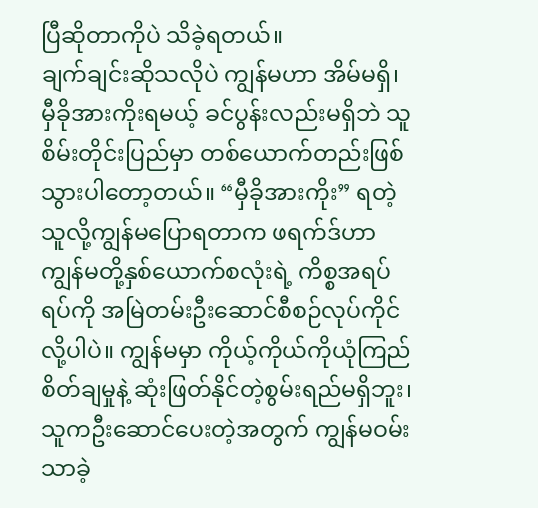ပြီဆိုတာကိုပဲ သိခဲ့ရတယ်။
ချက်ချင်းဆိုသလိုပဲ ကျွန်မဟာ အိမ်မရှိ၊ မှီခိုအားကိုးရမယ့် ခင်ပွန်းလည်းမရှိဘဲ သူစိမ်းတိုင်းပြည်မှာ တစ်ယောက်တည်းဖြစ်သွားပါတော့တယ်။ “မှီခိုအားကိုး” ရတဲ့သူလို့ကျွန်မပြောရတာက ဖရက်ဒ်ဟာ ကျွန်မတို့နှစ်ယောက်စလုံးရဲ့ ကိစ္စအရပ်ရပ်ကို အမြဲတမ်းဦးဆောင်စီစဉ်လုပ်ကိုင်လို့ပါပဲ။ ကျွန်မမှာ ကိုယ့်ကိုယ်ကိုယုံကြည်စိတ်ချမှုနဲ့ ဆုံးဖြတ်နိုင်တဲ့စွမ်းရည်မရှိဘူး၊ သူကဦးဆောင်ပေးတဲ့အတွက် ကျွန်မဝမ်းသာခဲ့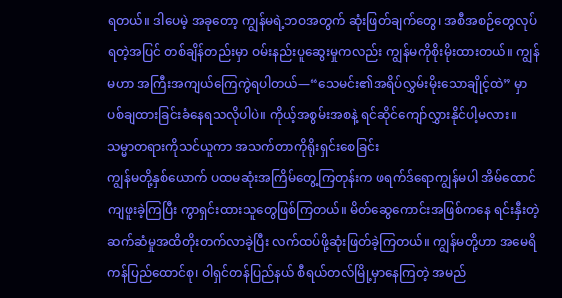ရတယ်။ ဒါပေမဲ့ အခုတော့ ကျွန်မရဲ့ဘဝအတွက် ဆုံးဖြတ်ချက်တွေ၊ အစီအစဉ်တွေလုပ်ရတဲ့အပြင် တစ်ချိန်တည်းမှာ ဝမ်းနည်းပူဆွေးမှုကလည်း ကျွန်မကိုစိုးမိုးထားတယ်။ ကျွန်မဟာ အကြီးအကျယ်ကြေကွဲရပါတယ်—“သေမင်း၏အရိပ်လွှမ်းမိုးသောချိုင့်ထဲ” မှာပစ်ချထားခြင်းခံနေရသလိုပါပဲ။ ကိုယ့်အစွမ်းအစနဲ့ ရင်ဆိုင်ကျော်လွှားနိုင်ပါ့မလား။
သမ္မာတရားကိုသင်ယူကာ အသက်တာကိုရိုးရှင်းစေခြင်း
ကျွန်မတို့နှစ်ယောက် ပထမဆုံးအကြိမ်တွေ့ကြတုန်းက ဖရက်ဒ်ရောကျွန်မပါ အိမ်ထောင်ကျဖူးခဲ့ကြပြီး ကွာရှင်းထားသူတွေဖြစ်ကြတယ်။ မိတ်ဆွေကောင်းအဖြစ်ကနေ ရင်းနှီးတဲ့ဆက်ဆံမှုအထိတိုးတက်လာခဲ့ပြီး လက်ထပ်ဖို့ဆုံးဖြတ်ခဲ့ကြတယ်။ ကျွန်မတို့ဟာ အမေရိကန်ပြည်ထောင်စု၊ ဝါရှင်တန်ပြည်နယ် စီရယ်တလ်မြို့မှာနေကြတဲ့ အမည်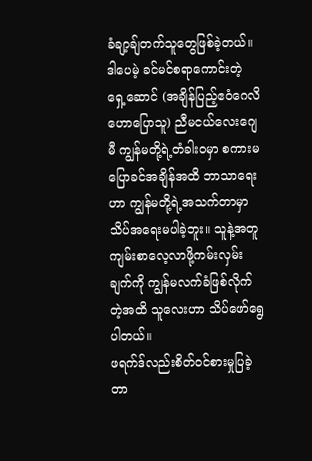ခံချာ့ချ်တက်သူတွေဖြစ်ခဲ့တယ်။ ဒါပေမဲ့ ခင်မင်စရာကောင်းတဲ့ ရှေ့ဆောင် (အချိန်ပြည့်ဧဝံဂေလိဟောပြောသူ) ညီမငယ်လေးဂျေမီ ကျွန်မတို့ရဲ့တံခါးဝမှာ စကားမပြောခင်အချိန်အထိ ဘာသာရေးဟာ ကျွန်မတို့ရဲ့အသက်တာမှာ သိပ်အရေးမပါခဲ့ဘူး။ သူနဲ့အတူကျမ်းစာလေ့လာဖို့ကမ်းလှမ်းချက်ကို ကျွန်မလက်ခံဖြစ်လိုက်တဲ့အထိ သူလေးဟာ သိပ်ဖော်ရွေပါတယ်။
ဖရက်ဒ်လည်းစိတ်ဝင်စားမှုပြခဲ့တာ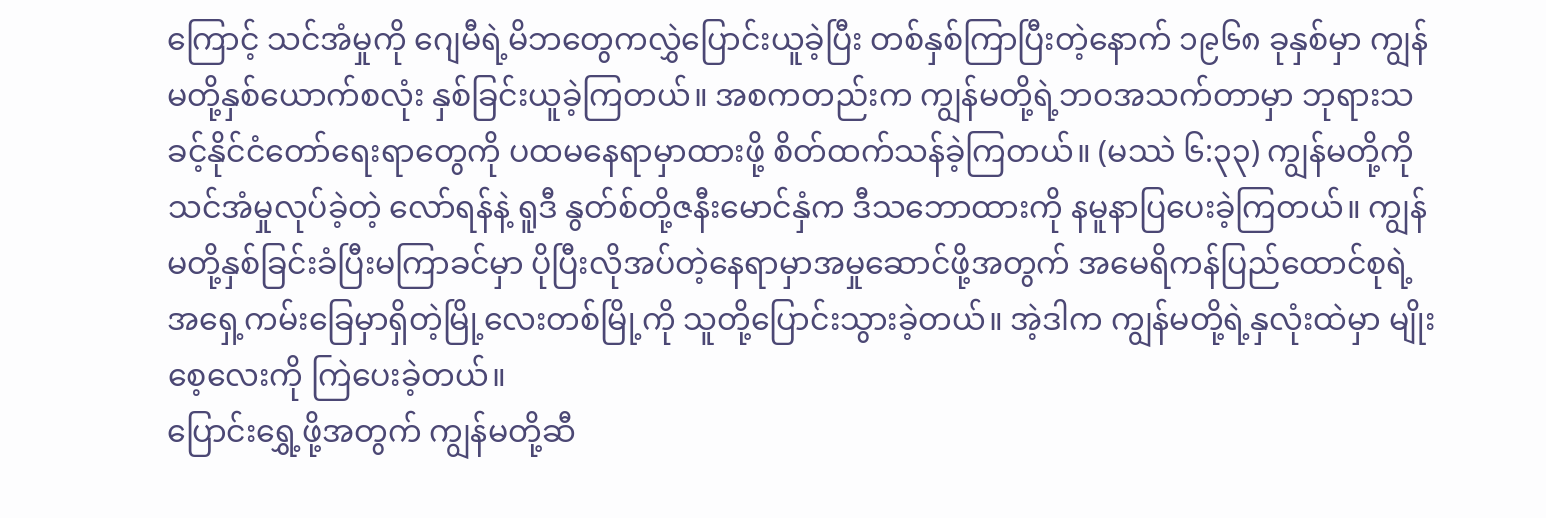ကြောင့် သင်အံမှုကို ဂျေမီရဲ့မိဘတွေကလွှဲပြောင်းယူခဲ့ပြီး တစ်နှစ်ကြာပြီးတဲ့နောက် ၁၉၆၈ ခုနှစ်မှာ ကျွန်မတို့နှစ်ယောက်စလုံး နှစ်ခြင်းယူခဲ့ကြတယ်။ အစကတည်းက ကျွန်မတို့ရဲ့ဘဝအသက်တာမှာ ဘုရားသခင့်နိုင်ငံတော်ရေးရာတွေကို ပထမနေရာမှာထားဖို့ စိတ်ထက်သန်ခဲ့ကြတယ်။ (မဿဲ ၆:၃၃) ကျွန်မတို့ကိုသင်အံမှုလုပ်ခဲ့တဲ့ လော်ရန်နဲ့ ရူဒီ နွတ်စ်တို့ဇနီးမောင်နှံက ဒီသဘောထားကို နမူနာပြပေးခဲ့ကြတယ်။ ကျွန်မတို့နှစ်ခြင်းခံပြီးမကြာခင်မှာ ပိုပြီးလိုအပ်တဲ့နေရာမှာအမှုဆောင်ဖို့အတွက် အမေရိကန်ပြည်ထောင်စုရဲ့ အရှေ့ကမ်းခြေမှာရှိတဲ့မြို့လေးတစ်မြို့ကို သူတို့ပြောင်းသွားခဲ့တယ်။ အဲ့ဒါက ကျွန်မတို့ရဲ့နှလုံးထဲမှာ မျိုးစေ့လေးကို ကြဲပေးခဲ့တယ်။
ပြောင်းရွှေ့ဖို့အတွက် ကျွန်မတို့ဆီ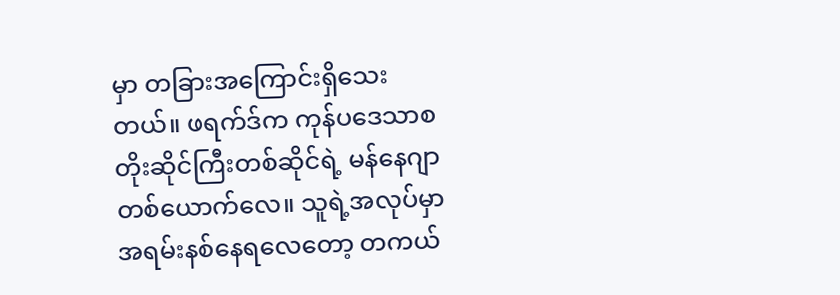မှာ တခြားအကြောင်းရှိသေးတယ်။ ဖရက်ဒ်က ကုန်ပဒေသာစတိုးဆိုင်ကြီးတစ်ဆိုင်ရဲ့ မန်နေဂျာတစ်ယောက်လေ။ သူရဲ့အလုပ်မှာ အရမ်းနစ်နေရလေတော့ တကယ်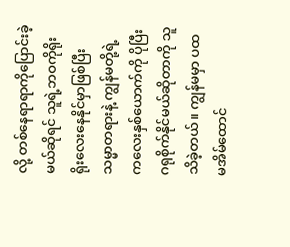လို့ တစ်နေရာရာကိုပြောင်းခဲ့မယ်ဆိုရင် သူရဲ့ဘဝကိုရိုးရိုးလေးနေနိုင်မှာဖြစ်ပြီး သမ္မာတရားနဲ့ ကျွန်မတို့ရဲ့ကလေးနှစ်ယောက်ကို ပိုပြီးဂရုစိုက်နိုင်မယ်ဆိုတာကို သူသိခဲ့တယ်။ ကျွန်မမှာ ပထမအိမ်ထောင်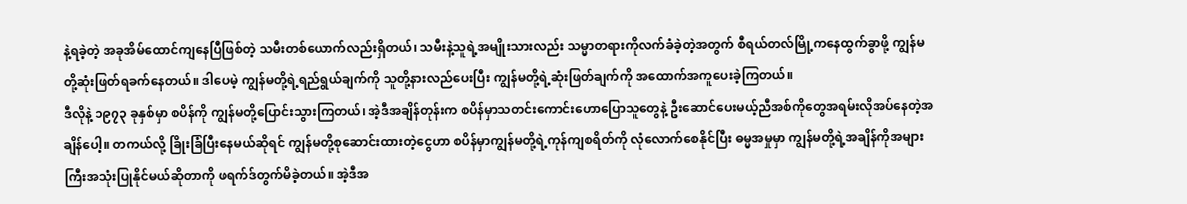နဲ့ရခဲ့တဲ့ အခုအိမ်ထောင်ကျနေပြီဖြစ်တဲ့ သမီးတစ်ယောက်လည်းရှိတယ်၊ သမီးနဲ့သူရဲ့အမျိုးသားလည်း သမ္မာတရားကိုလက်ခံခဲ့တဲ့အတွက် စီရယ်တလ်မြို့ကနေထွက်ခွာဖို့ ကျွန်မတို့ဆုံးဖြတ်ရခက်နေတယ်။ ဒါပေမဲ့ ကျွန်မတို့ရဲ့ရည်ရွယ်ချက်ကို သူတို့နားလည်ပေးပြီး ကျွန်မတို့ရဲ့ဆုံးဖြတ်ချက်ကို အထောက်အကူပေးခဲ့ကြတယ်။
ဒီလိုနဲ့ ၁၉၇၃ ခုနှစ်မှာ စပိန်ကို ကျွန်မတို့ပြောင်းသွားကြတယ်၊ အဲ့ဒီအချိန်တုန်းက စပိန်မှာသတင်းကောင်းဟောပြောသူတွေနဲ့ ဦးဆောင်ပေးမယ့်ညီအစ်ကိုတွေအရမ်းလိုအပ်နေတဲ့အချိန်ပေါ့။ တကယ်လို့ ခြိုးခြံပြီးနေမယ်ဆိုရင် ကျွန်မတို့စုဆောင်းထားတဲ့ငွေဟာ စပိန်မှာကျွန်မတို့ရဲ့ကုန်ကျစရိတ်ကို လုံလောက်စေနိုင်ပြီး ဓမ္မအမှုမှာ ကျွန်မတို့ရဲ့အချိန်ကိုအများကြီးအသုံးပြုနိုင်မယ်ဆိုတာကို ဖရက်ဒ်တွက်မိခဲ့တယ်။ အဲ့ဒီအ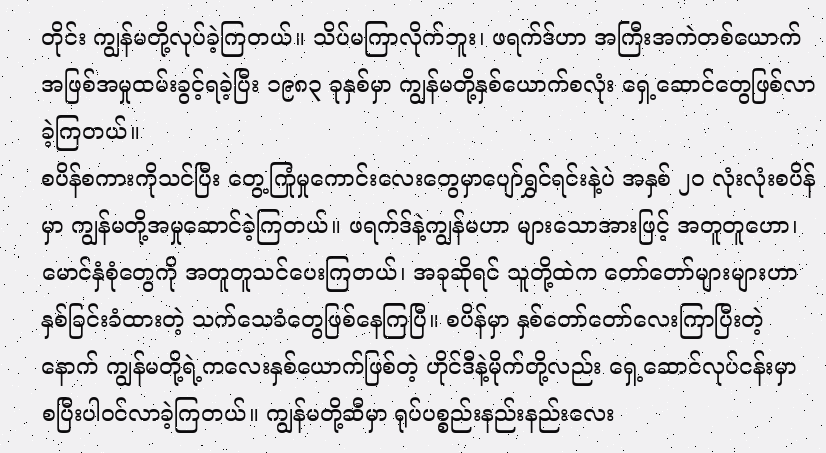တိုင်း ကျွန်မတို့လုပ်ခဲ့ကြတယ်။ သိပ်မကြာလိုက်ဘူး၊ ဖရက်ဒ်ဟာ အကြီးအကဲတစ်ယောက်အဖြစ်အမှုထမ်းခွင့်ရခဲ့ပြီး ၁၉၈၃ ခုနှစ်မှာ ကျွန်မတို့နှစ်ယောက်စလုံး ရှေ့ဆောင်တွေဖြစ်လာခဲ့ကြတယ်။
စပိန်စကားကိုသင်ပြီး တွေ့ကြုံမှုကောင်းလေးတွေမှာပျော်ရွှင်ရင်းနဲ့ပဲ အနှစ် ၂၀ လုံးလုံးစပိန်မှာ ကျွန်မတို့အမှုဆောင်ခဲ့ကြတယ်။ ဖရက်ဒ်နဲ့ကျွန်မဟာ များသောအားဖြင့် အတူတူဟော၊ မောင်နှံစုံတွေကို အတူတူသင်ပေးကြတယ်၊ အခုဆိုရင် သူတို့ထဲက တော်တော်များများဟာ နှစ်ခြင်းခံထားတဲ့ သက်သေခံတွေဖြစ်နေကြပြီ။ စပိန်မှာ နှစ်တော်တော်လေးကြာပြီးတဲ့နောက် ကျွန်မတို့ရဲ့ကလေးနှစ်ယောက်ဖြစ်တဲ့ ဟိုင်ဒီနဲ့မိုက်တို့လည်း ရှေ့ဆောင်လုပ်ငန်းမှာ စပြီးပါဝင်လာခဲ့ကြတယ်။ ကျွန်မတို့ဆီမှာ ရုပ်ပစ္စည်းနည်းနည်းလေး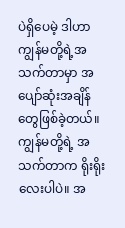ပဲရှိပေမဲ့ ဒါဟာကျွန်မတို့ရဲ့အသက်တာမှာ အပျော်ဆုံးအချိန်တွေဖြစ်ခဲ့တယ်။ ကျွန်မတို့ရဲ့ အသက်တာက ရိုးရိုးလေးပါပဲ။ အ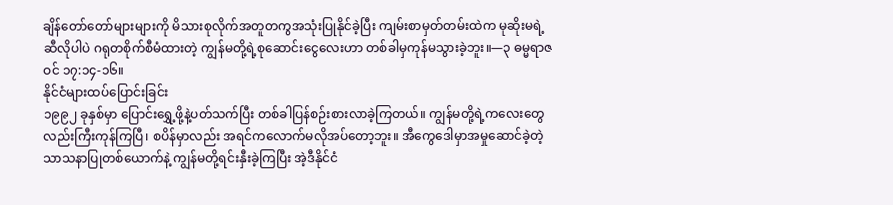ချိန်တော်တော်များများကို မိသားစုလိုက်အတူတကွအသုံးပြုနိုင်ခဲ့ပြီး ကျမ်းစာမှတ်တမ်းထဲက မုဆိုးမရဲ့ဆီလိုပါပဲ ဂရုတစိုက်စီမံထားတဲ့ ကျွန်မတို့ရဲ့စုဆောင်းငွေလေးဟာ တစ်ခါမှကုန်မသွားခဲ့ဘူး။—၃ ဓမ္မရာဇဝင် ၁၇:၁၄-၁၆။
နိုင်ငံများထပ်ပြောင်းခြင်း
၁၉၉၂ ခုနှစ်မှာ ပြောင်းရွှေ့ဖို့နဲ့ပတ်သက်ပြီး တစ်ခါပြန်စဉ်းစားလာခဲ့ကြတယ်။ ကျွန်မတို့ရဲ့ကလေးတွေလည်းကြီးကုန်ကြပြီ၊ စပိန်မှာလည်း အရင်ကလောက်မလိုအပ်တော့ဘူး။ အီကွေဒေါမှာအမှုဆောင်ခဲ့တဲ့ သာသနာပြုတစ်ယောက်နဲ့ ကျွန်မတို့ရင်းနှီးခဲ့ကြပြီး အဲ့ဒီနိုင်ငံ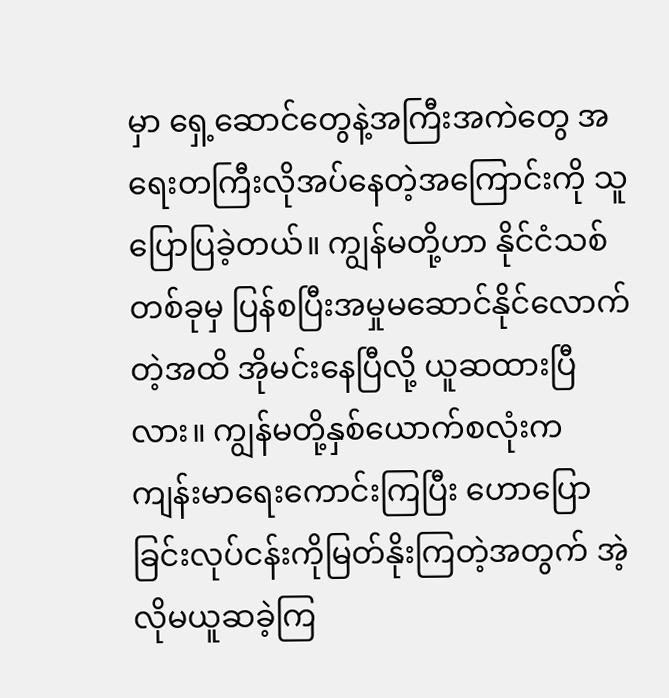မှာ ရှေ့ဆောင်တွေနဲ့အကြီးအကဲတွေ အရေးတကြီးလိုအပ်နေတဲ့အကြောင်းကို သူပြောပြခဲ့တယ်။ ကျွန်မတို့ဟာ နိုင်ငံသစ်တစ်ခုမှ ပြန်စပြီးအမှုမဆောင်နိုင်လောက်တဲ့အထိ အိုမင်းနေပြီလို့ ယူဆထားပြီလား။ ကျွန်မတို့နှစ်ယောက်စလုံးက ကျန်းမာရေးကောင်းကြပြီး ဟောပြောခြင်းလုပ်ငန်းကိုမြတ်နိုးကြတဲ့အတွက် အဲ့လိုမယူဆခဲ့ကြ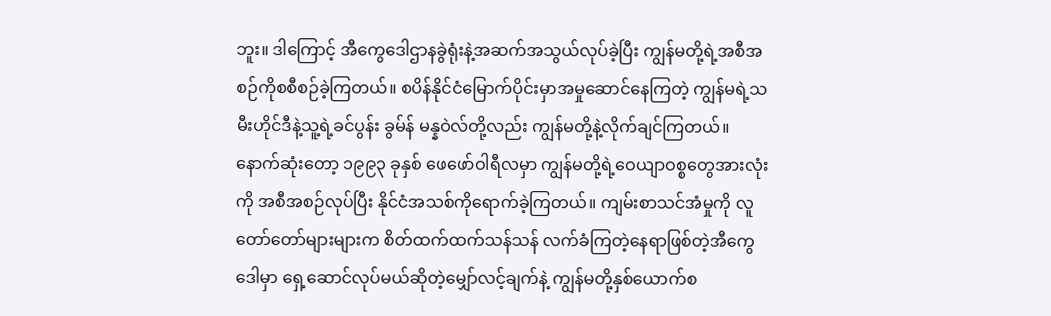ဘူး။ ဒါကြောင့် အီကွေဒေါဌာနခွဲရုံးနဲ့အဆက်အသွယ်လုပ်ခဲ့ပြီး ကျွန်မတို့ရဲ့အစီအစဉ်ကိုစစီစဉ်ခဲ့ကြတယ်။ စပိန်နိုင်ငံမြောက်ပိုင်းမှာအမှုဆောင်နေကြတဲ့ ကျွန်မရဲ့သမီးဟိုင်ဒီနဲ့သူ့ရဲ့ခင်ပွန်း ခွမ်န် မန္နဝဲလ်တို့လည်း ကျွန်မတို့နဲ့လိုက်ချင်ကြတယ်။
နောက်ဆုံးတော့ ၁၉၉၃ ခုနှစ် ဖေဖော်ဝါရီလမှာ ကျွန်မတို့ရဲ့ဝေယျာဝစ္စတွေအားလုံးကို အစီအစဉ်လုပ်ပြီး နိုင်ငံအသစ်ကိုရောက်ခဲ့ကြတယ်။ ကျမ်းစာသင်အံမှုကို လူတော်တော်များများက စိတ်ထက်ထက်သန်သန် လက်ခံကြတဲ့နေရာဖြစ်တဲ့အီကွေဒေါမှာ ရှေ့ဆောင်လုပ်မယ်ဆိုတဲ့မျှော်လင့်ချက်နဲ့ ကျွန်မတို့နှစ်ယောက်စ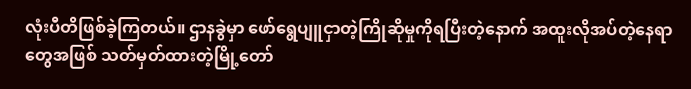လုံးပီတိဖြစ်ခဲ့ကြတယ်။ ဌာနခွဲမှာ ဖော်ရွေပျူငှာတဲ့ကြိုဆိုမှုကိုရပြီးတဲ့နောက် အထူးလိုအပ်တဲ့နေရာတွေအဖြစ် သတ်မှတ်ထားတဲ့မြို့တော်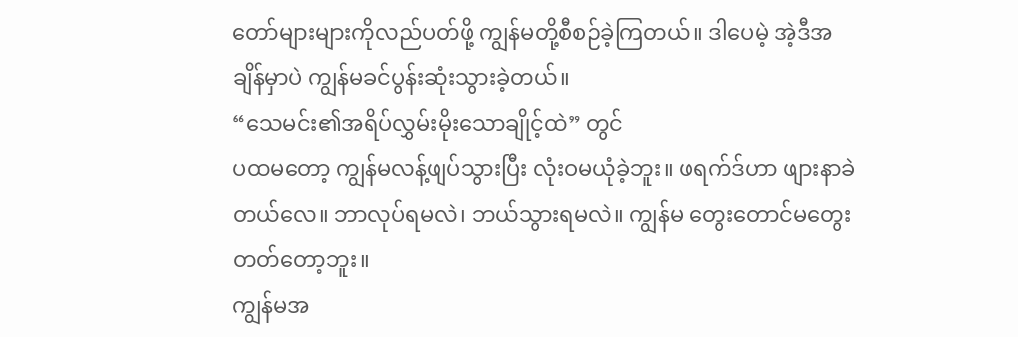တော်များများကိုလည်ပတ်ဖို့ ကျွန်မတို့စီစဉ်ခဲ့ကြတယ်။ ဒါပေမဲ့ အဲ့ဒီအချိန်မှာပဲ ကျွန်မခင်ပွန်းဆုံးသွားခဲ့တယ်။
“သေမင်း၏အရိပ်လွှမ်းမိုးသောချိုင့်ထဲ” တွင်
ပထမတော့ ကျွန်မလန့်ဖျပ်သွားပြီး လုံးဝမယုံခဲ့ဘူး။ ဖရက်ဒ်ဟာ ဖျားနာခဲတယ်လေ။ ဘာလုပ်ရမလဲ၊ ဘယ်သွားရမလဲ။ ကျွန်မ တွေးတောင်မတွေးတတ်တော့ဘူး။
ကျွန်မအ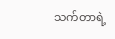သက်တာရဲ့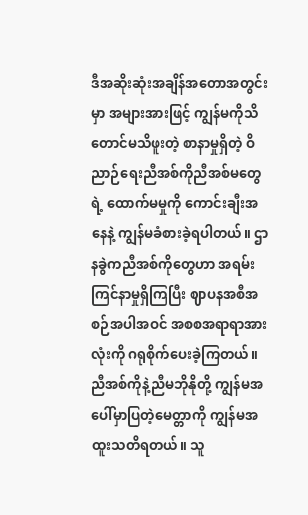ဒီအဆိုးဆုံးအချိန်အတောအတွင်းမှာ အများအားဖြင့် ကျွန်မကိုသိတောင်မသိဖူးတဲ့ စာနာမှုရှိတဲ့ ဝိညာဉ်ရေးညီအစ်ကိုညီအစ်မတွေရဲ့ ထောက်မမှုကို ကောင်းချီးအနေနဲ့ ကျွန်မခံစားခဲ့ရပါတယ်။ ဌာနခွဲကညီအစ်ကိုတွေဟာ အရမ်းကြင်နာမှုရှိကြပြီး ဈာပနအစီအစဉ်အပါအဝင် အစစအရာရာအားလုံးကို ဂရုစိုက်ပေးခဲ့ကြတယ်။ ညီအစ်ကိုနဲ့ညီမဘိုနိုတို့ ကျွန်မအပေါ်မှာပြတဲ့မေတ္တာကို ကျွန်မအထူးသတိရတယ်။ သူ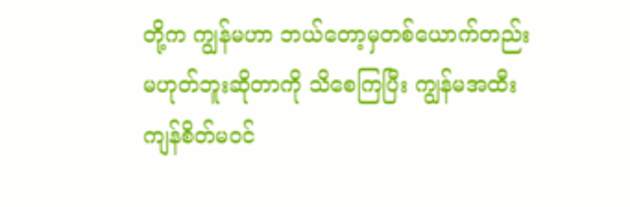တို့က ကျွန်မဟာ ဘယ်တော့မှတစ်ယောက်တည်းမဟုတ်ဘူးဆိုတာကို သိစေကြပြီး ကျွန်မအထီးကျန်စိတ်မဝင်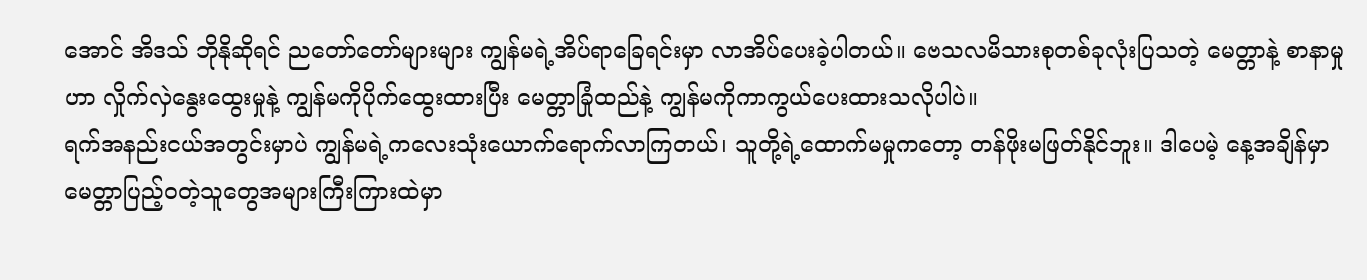အောင် အိဒသ် ဘိုနိုဆိုရင် ညတော်တော်များများ ကျွန်မရဲ့အိပ်ရာခြေရင်းမှာ လာအိပ်ပေးခဲ့ပါတယ်။ ဗေသလမိသားစုတစ်ခုလုံးပြသတဲ့ မေတ္တာနဲ့ စာနာမှုဟာ လှိုက်လှဲနွေးထွေးမှုနဲ့ ကျွန်မကိုပိုက်ထွေးထားပြီး မေတ္တာခြုံထည်နဲ့ ကျွန်မကိုကာကွယ်ပေးထားသလိုပါပဲ။
ရက်အနည်းငယ်အတွင်းမှာပဲ ကျွန်မရဲ့ကလေးသုံးယောက်ရောက်လာကြတယ်၊ သူတို့ရဲ့ထောက်မမှုကတော့ တန်ဖိုးမဖြတ်နိုင်ဘူး။ ဒါပေမဲ့ နေ့အချိန်မှာ မေတ္တာပြည့်ဝတဲ့သူတွေအများကြီးကြားထဲမှာ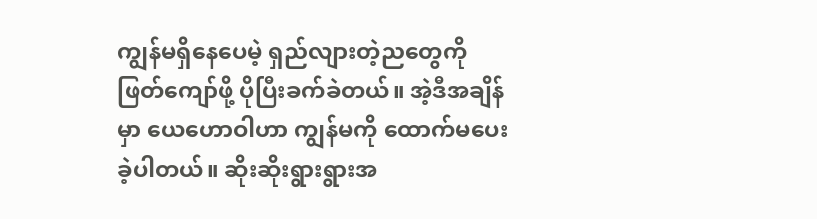ကျွန်မရှိနေပေမဲ့ ရှည်လျားတဲ့ညတွေကိုဖြတ်ကျော်ဖို့ ပိုပြီးခက်ခဲတယ်။ အဲ့ဒီအချိန်မှာ ယေဟောဝါဟာ ကျွန်မကို ထောက်မပေးခဲ့ပါတယ်။ ဆိုးဆိုးရွားရွားအ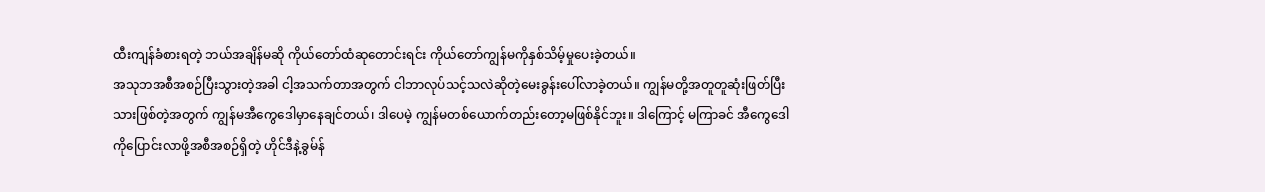ထီးကျန်ခံစားရတဲ့ ဘယ်အချိန်မဆို ကိုယ်တော်ထံဆုတောင်းရင်း ကိုယ်တော်ကျွန်မကိုနှစ်သိမ့်မှုပေးခဲ့တယ်။
အသုဘအစီအစဉ်ပြီးသွားတဲ့အခါ ငါ့အသက်တာအတွက် ငါဘာလုပ်သင့်သလဲဆိုတဲ့မေးခွန်းပေါ်လာခဲ့တယ်။ ကျွန်မတို့အတူတူဆုံးဖြတ်ပြီးသားဖြစ်တဲ့အတွက် ကျွန်မအီကွေဒေါမှာနေချင်တယ်၊ ဒါပေမဲ့ ကျွန်မတစ်ယောက်တည်းတော့မဖြစ်နိုင်ဘူး။ ဒါကြောင့် မကြာခင် အီကွေဒေါကိုပြောင်းလာဖို့အစီအစဉ်ရှိတဲ့ ဟိုင်ဒီနဲ့ခွမ်န်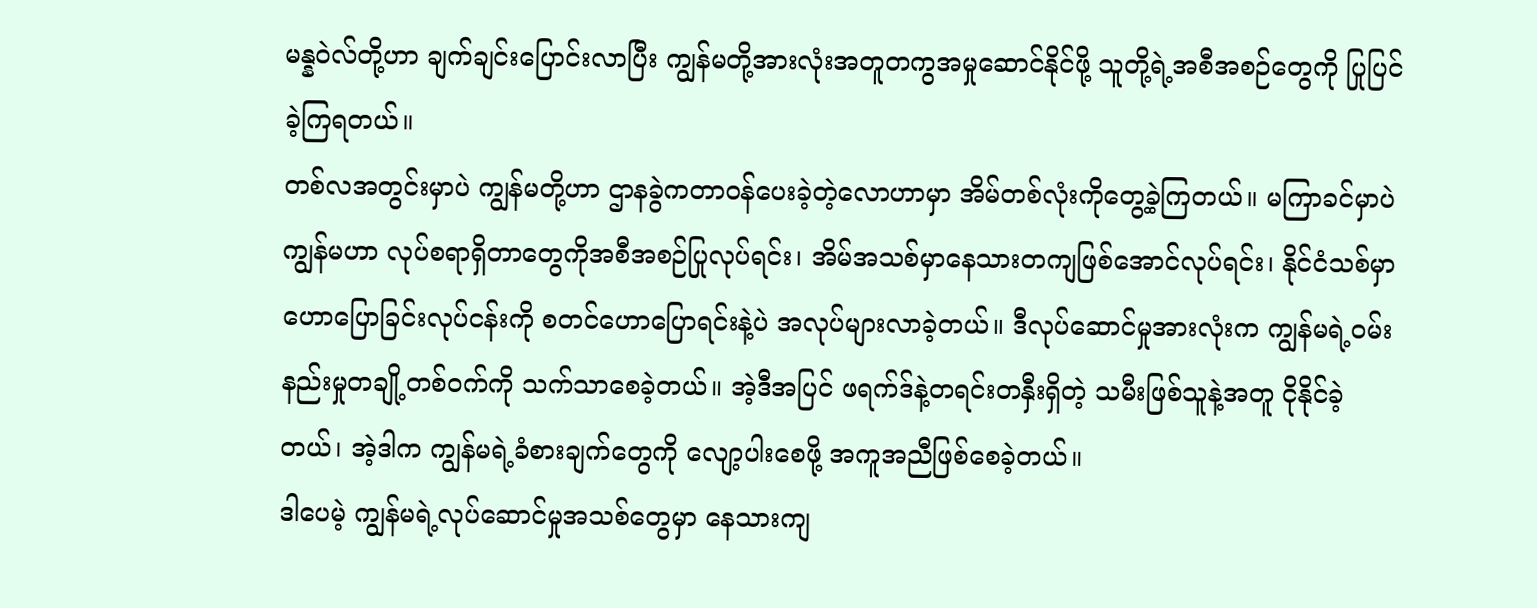မန္နဝဲလ်တို့ဟာ ချက်ချင်းပြောင်းလာပြီး ကျွန်မတို့အားလုံးအတူတကွအမှုဆောင်နိုင်ဖို့ သူတို့ရဲ့အစီအစဉ်တွေကို ပြုပြင်ခဲ့ကြရတယ်။
တစ်လအတွင်းမှာပဲ ကျွန်မတို့ဟာ ဌာနခွဲကတာဝန်ပေးခဲ့တဲ့လောဟာမှာ အိမ်တစ်လုံးကိုတွေ့ခဲ့ကြတယ်။ မကြာခင်မှာပဲ ကျွန်မဟာ လုပ်စရာရှိတာတွေကိုအစီအစဉ်ပြုလုပ်ရင်း၊ အိမ်အသစ်မှာနေသားတကျဖြစ်အောင်လုပ်ရင်း၊ နိုင်ငံသစ်မှာဟောပြောခြင်းလုပ်ငန်းကို စတင်ဟောပြောရင်းနဲ့ပဲ အလုပ်များလာခဲ့တယ်။ ဒီလုပ်ဆောင်မှုအားလုံးက ကျွန်မရဲ့ဝမ်းနည်းမှုတချို့တစ်ဝက်ကို သက်သာစေခဲ့တယ်။ အဲ့ဒီအပြင် ဖရက်ဒ်နဲ့တရင်းတနှီးရှိတဲ့ သမီးဖြစ်သူနဲ့အတူ ငိုနိုင်ခဲ့တယ်၊ အဲ့ဒါက ကျွန်မရဲ့ခံစားချက်တွေကို လျော့ပါးစေဖို့ အကူအညီဖြစ်စေခဲ့တယ်။
ဒါပေမဲ့ ကျွန်မရဲ့လုပ်ဆောင်မှုအသစ်တွေမှာ နေသားကျ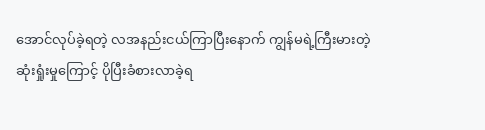အောင်လုပ်ခဲ့ရတဲ့ လအနည်းငယ်ကြာပြီးနောက် ကျွန်မရဲ့ကြီးမားတဲ့ဆုံးရှုံးမှုကြောင့် ပိုပြီးခံစားလာခဲ့ရ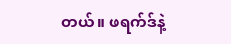တယ်။ ဖရက်ဒ်နဲ့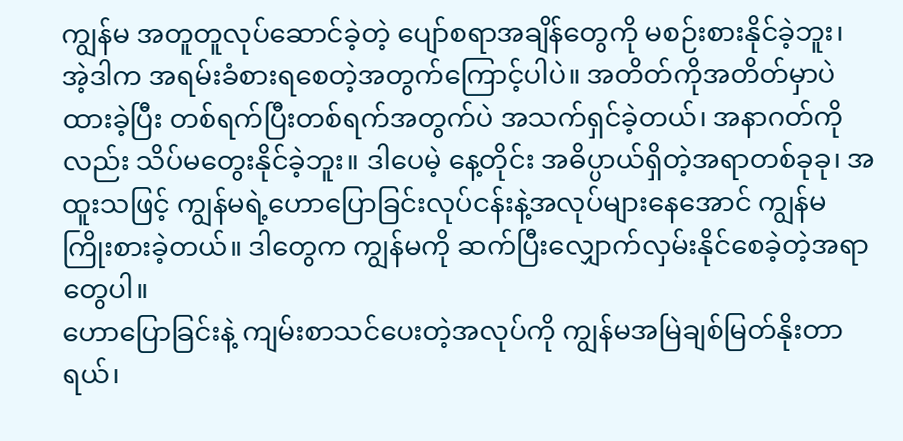ကျွန်မ အတူတူလုပ်ဆောင်ခဲ့တဲ့ ပျော်စရာအချိန်တွေကို မစဉ်းစားနိုင်ခဲ့ဘူး၊ အဲ့ဒါက အရမ်းခံစားရစေတဲ့အတွက်ကြောင့်ပါပဲ။ အတိတ်ကိုအတိတ်မှာပဲထားခဲ့ပြီး တစ်ရက်ပြီးတစ်ရက်အတွက်ပဲ အသက်ရှင်ခဲ့တယ်၊ အနာဂတ်ကိုလည်း သိပ်မတွေးနိုင်ခဲ့ဘူး။ ဒါပေမဲ့ နေ့တိုင်း အဓိပ္ပာယ်ရှိတဲ့အရာတစ်ခုခု၊ အထူးသဖြင့် ကျွန်မရဲ့ဟောပြောခြင်းလုပ်ငန်းနဲ့အလုပ်များနေအောင် ကျွန်မကြိုးစားခဲ့တယ်။ ဒါတွေက ကျွန်မကို ဆက်ပြီးလျှောက်လှမ်းနိုင်စေခဲ့တဲ့အရာတွေပါ။
ဟောပြောခြင်းနဲ့ ကျမ်းစာသင်ပေးတဲ့အလုပ်ကို ကျွန်မအမြဲချစ်မြတ်နိုးတာရယ်၊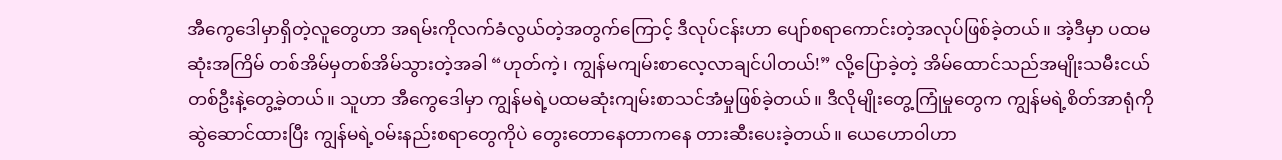အီကွေဒေါမှာရှိတဲ့လူတွေဟာ အရမ်းကိုလက်ခံလွယ်တဲ့အတွက်ကြောင့် ဒီလုပ်ငန်းဟာ ပျော်စရာကောင်းတဲ့အလုပ်ဖြစ်ခဲ့တယ်။ အဲ့ဒီမှာ ပထမဆုံးအကြိမ် တစ်အိမ်မှတစ်အိမ်သွားတဲ့အခါ “ဟုတ်ကဲ့၊ ကျွန်မကျမ်းစာလေ့လာချင်ပါတယ်!” လို့ပြောခဲ့တဲ့ အိမ်ထောင်သည်အမျိုးသမီးငယ်တစ်ဦးနဲ့တွေ့ခဲ့တယ်။ သူဟာ အီကွေဒေါမှာ ကျွန်မရဲ့ပထမဆုံးကျမ်းစာသင်အံမှုဖြစ်ခဲ့တယ်။ ဒီလိုမျိုးတွေ့ကြုံမှုတွေက ကျွန်မရဲ့စိတ်အာရုံကိုဆွဲဆောင်ထားပြီး ကျွန်မရဲ့ဝမ်းနည်းစရာတွေကိုပဲ တွေးတောနေတာကနေ တားဆီးပေးခဲ့တယ်။ ယေဟောဝါဟာ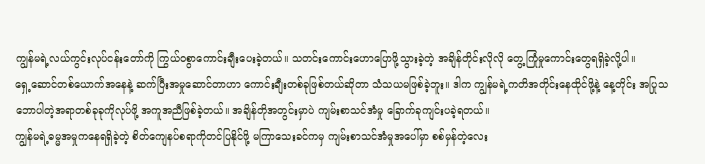ကျွန်မရဲ့လယ်ကွင်းလုပ်ငန်းတော်ကို ကြွယ်ဝစွာကောင်းချီးပေးခဲ့တယ်။ သတင်းကောင်းဟောပြောဖို့သွားခဲ့တဲ့ အချိန်တိုင်းလိုလို တွေ့ကြုံမှုကောင်းတွေရရှိခဲ့လို့ပါ။
ရှေ့ဆောင်တစ်ယောက်အနေနဲ့ ဆက်ပြီးအမှုဆောင်တာဟာ ကောင်းချီးတစ်ခုဖြစ်တယ်ဆိုတာ သံသယမဖြစ်ခဲ့ဘူး။ ဒါက ကျွန်မရဲ့ကတိအတိုင်းနေထိုင်ဖို့နဲ့ နေ့တိုင်း အပြုသဘောပါတဲ့အရာတစ်ခုခုကိုလုပ်ဖို့ အကူအညီဖြစ်ခဲ့တယ်။ အချိန်တိုအတွင်းမှာပဲ ကျမ်းစာသင်အံမှု ခြောက်ခုကျင်းပခဲ့ရတယ်။
ကျွန်မရဲ့ဓမ္မအမှုကနေရရှိခဲ့တဲ့ စိတ်ကျေနပ်စရာကိုတင်ပြနိုင်ဖို့ မကြာသေးခင်ကမှ ကျမ်းစာသင်အံမှုအပေါ်မှာ စစ်မှန်တဲ့လေး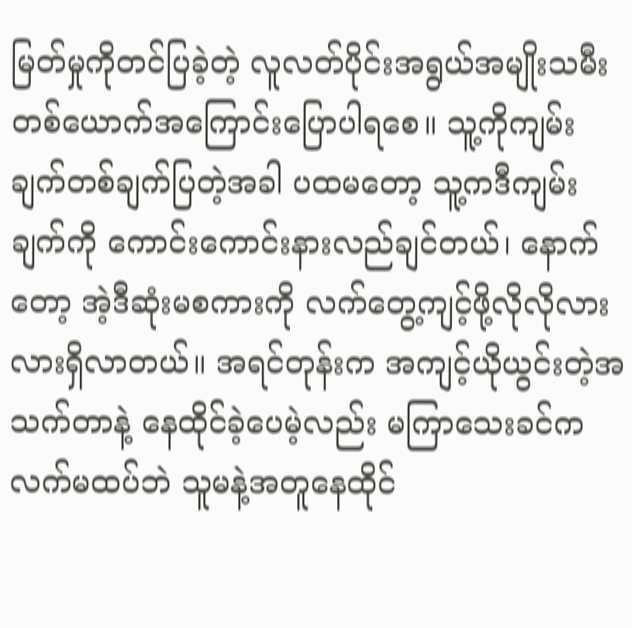မြတ်မှုကိုတင်ပြခဲ့တဲ့ လူလတ်ပိုင်းအရွယ်အမျိုးသမီးတစ်ယောက်အကြောင်းပြောပါရစေ။ သူ့ကိုကျမ်းချက်တစ်ချက်ပြတဲ့အခါ ပထမတော့ သူ့ကဒီကျမ်းချက်ကို ကောင်းကောင်းနားလည်ချင်တယ်၊ နောက်တော့ အဲ့ဒီဆုံးမစကားကို လက်တွေ့ကျင့်ဖို့လိုလိုလားလားရှိလာတယ်။ အရင်တုန်းက အကျင့်ယိုယွင်းတဲ့အသက်တာနဲ့ နေထိုင်ခဲ့ပေမဲ့လည်း မကြာသေးခင်က လက်မထပ်ဘဲ သူမနဲ့အတူနေထိုင်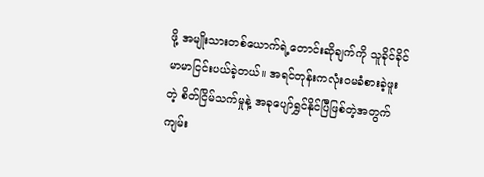ဖို့ အမျိုးသားတစ်ယောက်ရဲ့တောင်းဆိုချက်ကို သူခိုင်ခိုင်မာမာငြင်းပယ်ခဲ့တယ်။ အရင်တုန်းကလုံးဝမခံစားခဲ့ဖူးတဲ့ စိတ်ငြိမ်သက်မှုနဲ့ အခုပျော်ရွှင်နိုင်ပြီဖြစ်တဲ့အတွက် ကျမ်း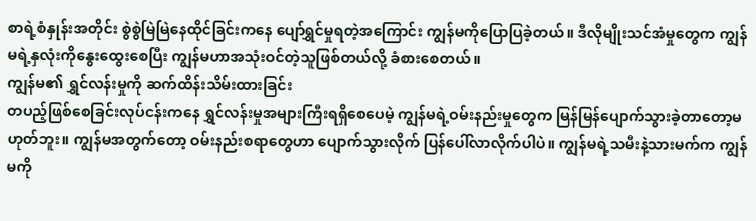စာရဲ့စံနှုန်းအတိုင်း စွဲစွဲမြဲမြဲနေထိုင်ခြင်းကနေ ပျော်ရွှင်မှုရတဲ့အကြောင်း ကျွန်မကိုပြောပြခဲ့တယ်။ ဒီလိုမျိုးသင်အံမှုတွေက ကျွန်မရဲ့နှလုံးကိုနွေးထွေးစေပြီး ကျွန်မဟာအသုံးဝင်တဲ့သူဖြစ်တယ်လို့ ခံစားစေတယ်။
ကျွန်မ၏ ရွှင်လန်းမှုကို ဆက်ထိန်းသိမ်းထားခြင်း
တပည့်ဖြစ်စေခြင်းလုပ်ငန်းကနေ ရွှင်လန်းမှုအများကြီးရရှိစေပေမဲ့ ကျွန်မရဲ့ဝမ်းနည်းမှုတွေက မြန်မြန်ပျောက်သွားခဲ့တာတော့မဟုတ်ဘူး။ ကျွန်မအတွက်တော့ ဝမ်းနည်းစရာတွေဟာ ပျောက်သွားလိုက် ပြန်ပေါ်လာလိုက်ပါပဲ။ ကျွန်မရဲ့သမီးနဲ့သားမက်က ကျွန်မကို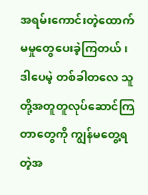အရမ်းကောင်းတဲ့ထောက်မမှုတွေပေးခဲ့ကြတယ်၊ ဒါပေမဲ့ တစ်ခါတလေ သူတို့အတူတူလုပ်ဆောင်ကြတာတွေကို ကျွန်မတွေ့ရတဲ့အ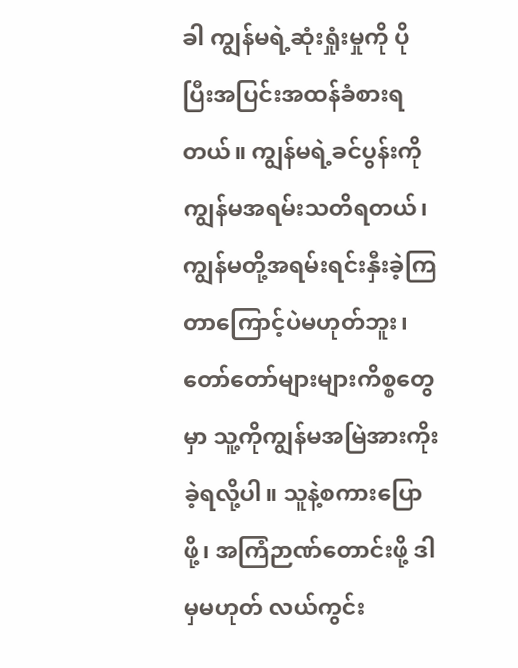ခါ ကျွန်မရဲ့ဆုံးရှုံးမှုကို ပိုပြီးအပြင်းအထန်ခံစားရတယ်။ ကျွန်မရဲ့ခင်ပွန်းကို ကျွန်မအရမ်းသတိရတယ်၊ ကျွန်မတို့အရမ်းရင်းနှီးခဲ့ကြတာကြောင့်ပဲမဟုတ်ဘူး၊ တော်တော်များများကိစ္စတွေမှာ သူ့ကိုကျွန်မအမြဲအားကိုးခဲ့ရလို့ပါ။ သူနဲ့စကားပြောဖို့၊ အကြံဉာဏ်တောင်းဖို့ ဒါမှမဟုတ် လယ်ကွင်း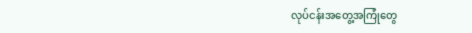လုပ်ငန်းအတွေ့အကြုံတွေ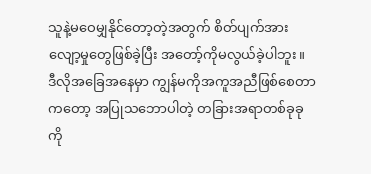သူနဲ့မဝေမျှနိုင်တော့တဲ့အတွက် စိတ်ပျက်အားလျော့မှုတွေဖြစ်ခဲ့ပြီး အတော့်ကိုမလွယ်ခဲ့ပါဘူး။
ဒီလိုအခြေအနေမှာ ကျွန်မကိုအကူအညီဖြစ်စေတာကတော့ အပြုသဘောပါတဲ့ တခြားအရာတစ်ခုခုကို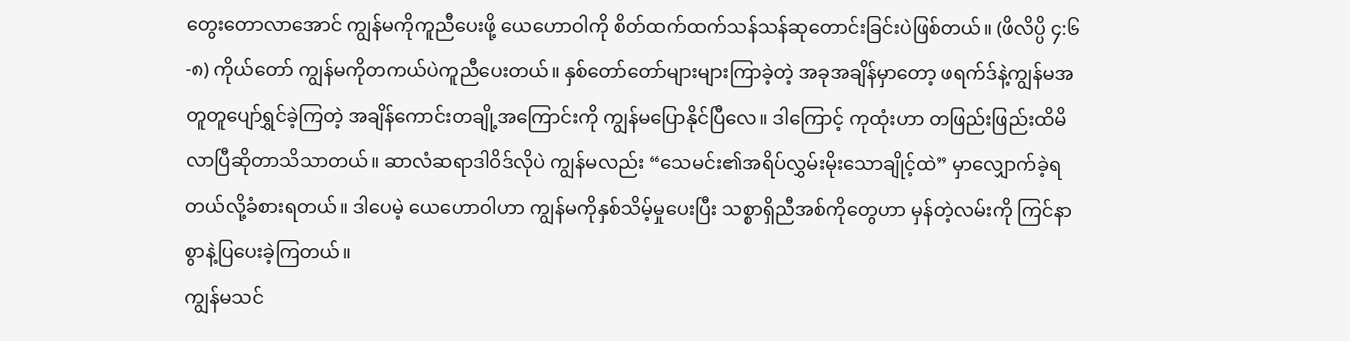တွေးတောလာအောင် ကျွန်မကိုကူညီပေးဖို့ ယေဟောဝါကို စိတ်ထက်ထက်သန်သန်ဆုတောင်းခြင်းပဲဖြစ်တယ်။ (ဖိလိပ္ပိ ၄:၆-၈) ကိုယ်တော် ကျွန်မကိုတကယ်ပဲကူညီပေးတယ်။ နှစ်တော်တော်များများကြာခဲ့တဲ့ အခုအချိန်မှာတော့ ဖရက်ဒ်နဲ့ကျွန်မအတူတူပျော်ရွှင်ခဲ့ကြတဲ့ အချိန်ကောင်းတချို့အကြောင်းကို ကျွန်မပြောနိုင်ပြီလေ။ ဒါကြောင့် ကုထုံးဟာ တဖြည်းဖြည်းထိမိလာပြီဆိုတာသိသာတယ်။ ဆာလံဆရာဒါဝိဒ်လိုပဲ ကျွန်မလည်း “သေမင်း၏အရိပ်လွှမ်းမိုးသောချိုင့်ထဲ” မှာလျှောက်ခဲ့ရတယ်လို့ခံစားရတယ်။ ဒါပေမဲ့ ယေဟောဝါဟာ ကျွန်မကိုနှစ်သိမ့်မှုပေးပြီး သစ္စာရှိညီအစ်ကိုတွေဟာ မှန်တဲ့လမ်းကို ကြင်နာစွာနဲ့ပြပေးခဲ့ကြတယ်။
ကျွန်မသင်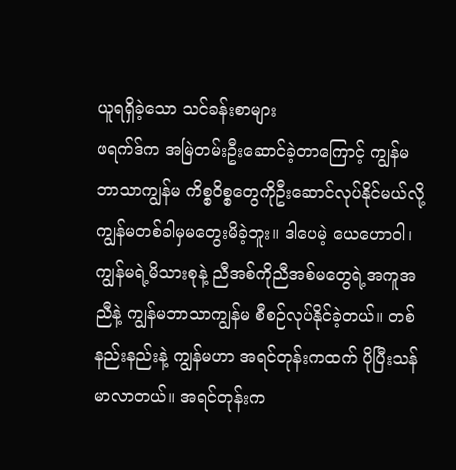ယူရရှိခဲ့သော သင်ခန်းစာများ
ဖရက်ဒ်က အမြဲတမ်းဦးဆောင်ခဲ့တာကြောင့် ကျွန်မဘာသာကျွန်မ ကိစ္စဝိစ္စတွေကိုဦးဆောင်လုပ်နိုင်မယ်လို့ ကျွန်မတစ်ခါမှမတွေးမိခဲ့ဘူး။ ဒါပေမဲ့ ယေဟောဝါ၊ ကျွန်မရဲ့မိသားစုနဲ့ ညီအစ်ကိုညီအစ်မတွေရဲ့အကူအညီနဲ့ ကျွန်မဘာသာကျွန်မ စီစဉ်လုပ်နိုင်ခဲ့တယ်။ တစ်နည်းနည်းနဲ့ ကျွန်မဟာ အရင်တုန်းကထက် ပိုပြီးသန်မာလာတယ်။ အရင်တုန်းက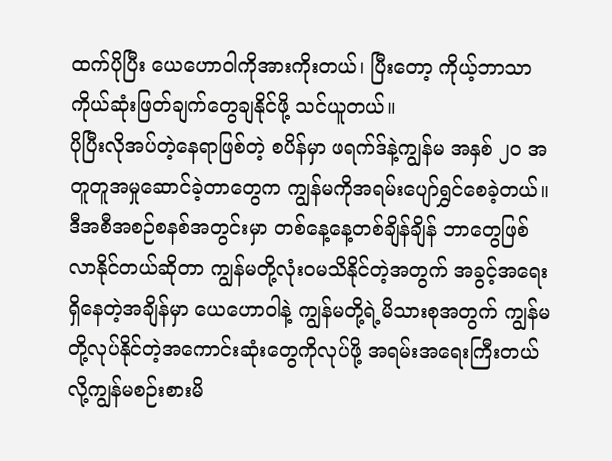ထက်ပိုပြီး ယေဟောဝါကိုအားကိုးတယ်၊ ပြီးတော့ ကိုယ့်ဘာသာကိုယ်ဆုံးဖြတ်ချက်တွေချနိုင်ဖို့ သင်ယူတယ်။
ပိုပြီးလိုအပ်တဲ့နေရာဖြစ်တဲ့ စပိန်မှာ ဖရက်ဒ်နဲ့ကျွန်မ အနှစ် ၂၀ အတူတူအမှုဆောင်ခဲ့တာတွေက ကျွန်မကိုအရမ်းပျော်ရွှင်စေခဲ့တယ်။ ဒီအစီအစဉ်စနစ်အတွင်းမှာ တစ်နေ့နေ့တစ်ချိန်ချိန် ဘာတွေဖြစ်လာနိုင်တယ်ဆိုတာ ကျွန်မတို့လုံးဝမသိနိုင်တဲ့အတွက် အခွင့်အရေးရှိနေတဲ့အချိန်မှာ ယေဟောဝါနဲ့ ကျွန်မတို့ရဲ့မိသားစုအတွက် ကျွန်မတို့လုပ်နိုင်တဲ့အကောင်းဆုံးတွေကိုလုပ်ဖို့ အရမ်းအရေးကြီးတယ်လို့ကျွန်မစဉ်းစားမိ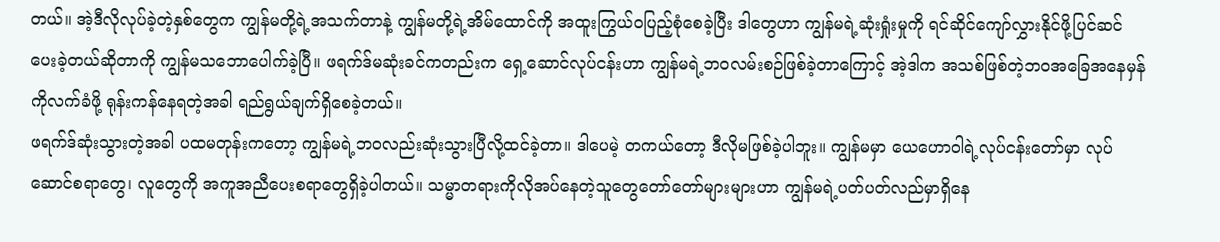တယ်။ အဲ့ဒီလိုလုပ်ခဲ့တဲ့နှစ်တွေက ကျွန်မတို့ရဲ့အသက်တာနဲ့ ကျွန်မတို့ရဲ့အိမ်ထောင်ကို အထူးကြွယ်ဝပြည့်စုံစေခဲ့ပြီး ဒါတွေဟာ ကျွန်မရဲ့ဆုံးရှုံးမှုကို ရင်ဆိုင်ကျော်လွှားနိုင်ဖို့ပြင်ဆင်ပေးခဲ့တယ်ဆိုတာကို ကျွန်မသဘောပေါက်ခဲ့ပြီ။ ဖရက်ဒ်မဆုံးခင်ကတည်းက ရှေ့ဆောင်လုပ်ငန်းဟာ ကျွန်မရဲ့ဘဝလမ်းစဉ်ဖြစ်ခဲ့တာကြောင့် အဲ့ဒါက အသစ်ဖြစ်တဲ့ဘဝအခြေအနေမှန်ကိုလက်ခံဖို့ ရုန်းကန်နေရတဲ့အခါ ရည်ရွယ်ချက်ရှိစေခဲ့တယ်။
ဖရက်ဒ်ဆုံးသွားတဲ့အခါ ပထမတုန်းကတော့ ကျွန်မရဲ့ဘဝလည်းဆုံးသွားပြီလို့ထင်ခဲ့တာ။ ဒါပေမဲ့ တကယ်တော့ ဒီလိုမဖြစ်ခဲ့ပါဘူး။ ကျွန်မမှာ ယေဟောဝါရဲ့လုပ်ငန်းတော်မှာ လုပ်ဆောင်စရာတွေ၊ လူတွေကို အကူအညီပေးစရာတွေရှိခဲ့ပါတယ်။ သမ္မာတရားကိုလိုအပ်နေတဲ့သူတွေတော်တော်များများဟာ ကျွန်မရဲ့ပတ်ပတ်လည်မှာရှိနေ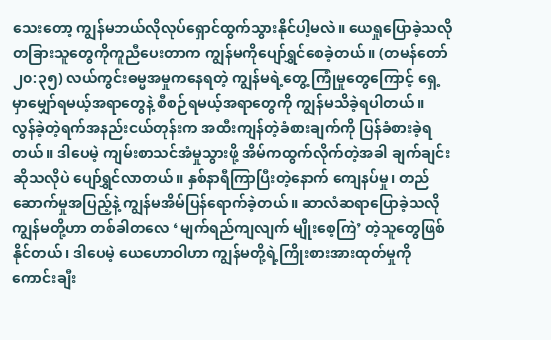သေးတော့ ကျွန်မဘယ်လိုလုပ်ရှောင်ထွက်သွားနိုင်ပါ့မလဲ။ ယေရှုပြောခဲ့သလို တခြားသူတွေကိုကူညီပေးတာက ကျွန်မကိုပျော်ရွှင်စေခဲ့တယ်။ (တမန်တော် ၂၀:၃၅) လယ်ကွင်းဓမ္မအမှုကနေရတဲ့ ကျွန်မရဲ့တွေ့ ကြုံမှုတွေကြောင့် ရှေ့မှာမျှော်ရမယ့်အရာတွေနဲ့ စီစဉ်ရမယ့်အရာတွေကို ကျွန်မသိခဲ့ရပါတယ်။
လွန်ခဲ့တဲ့ရက်အနည်းငယ်တုန်းက အထီးကျန်တဲ့ခံစားချက်ကို ပြန်ခံစားခဲ့ရတယ်။ ဒါပေမဲ့ ကျမ်းစာသင်အံမှုသွားဖို့ အိမ်ကထွက်လိုက်တဲ့အခါ ချက်ချင်းဆိုသလိုပဲ ပျော်ရွှင်လာတယ်။ နှစ်နာရီကြာပြီးတဲ့နောက် ကျေနပ်မှု၊ တည်ဆောက်မှုအပြည့်နဲ့ ကျွန်မအိမ်ပြန်ရောက်ခဲ့တယ်။ ဆာလံဆရာပြောခဲ့သလို ကျွန်မတို့ဟာ တစ်ခါတလေ ‘မျက်ရည်ကျလျက် မျိုးစေ့ကြဲ’ တဲ့သူတွေဖြစ်နိုင်တယ်၊ ဒါပေမဲ့ ယေဟောဝါဟာ ကျွန်မတို့ရဲ့ကြိုးစားအားထုတ်မှုကို ကောင်းချီး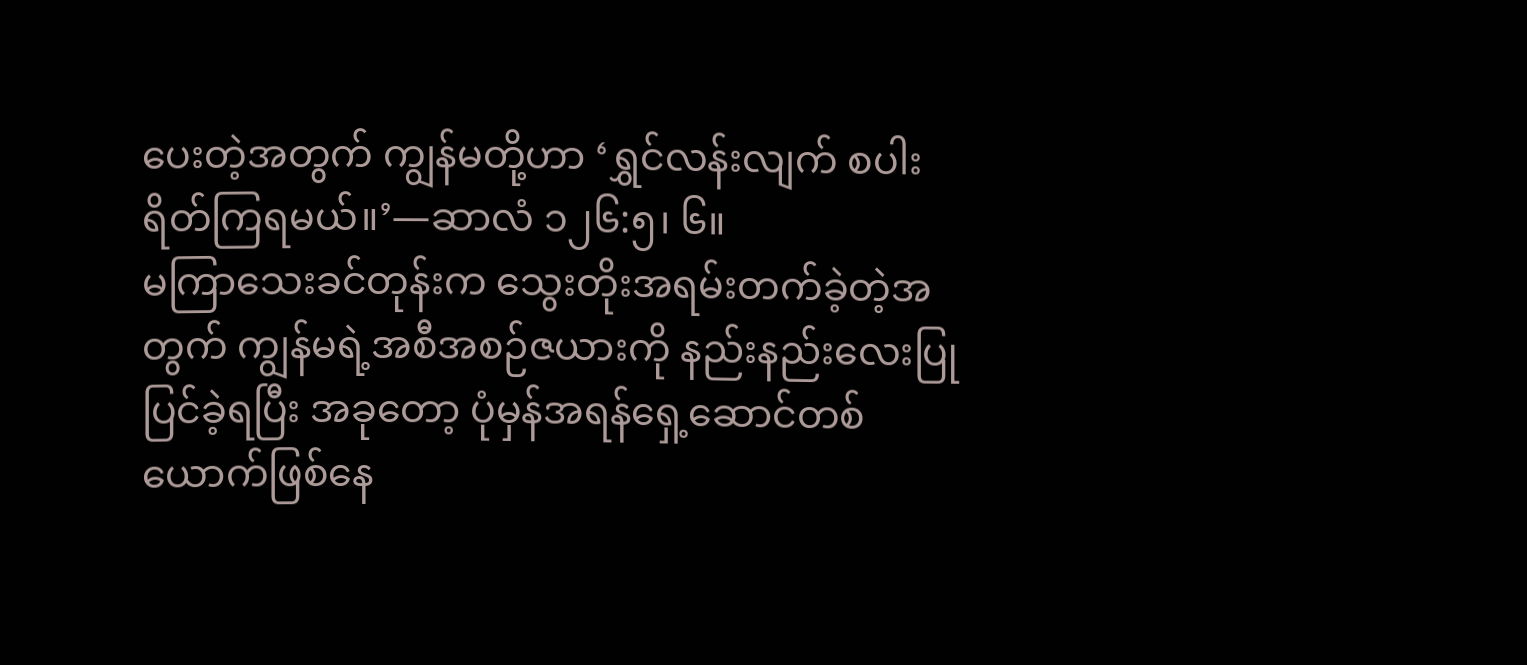ပေးတဲ့အတွက် ကျွန်မတို့ဟာ ‘ရွှင်လန်းလျက် စပါးရိတ်ကြရမယ်။’—ဆာလံ ၁၂၆:၅၊ ၆။
မကြာသေးခင်တုန်းက သွေးတိုးအရမ်းတက်ခဲ့တဲ့အတွက် ကျွန်မရဲ့အစီအစဉ်ဇယားကို နည်းနည်းလေးပြုပြင်ခဲ့ရပြီး အခုတော့ ပုံမှန်အရန်ရှေ့ဆောင်တစ်ယောက်ဖြစ်နေ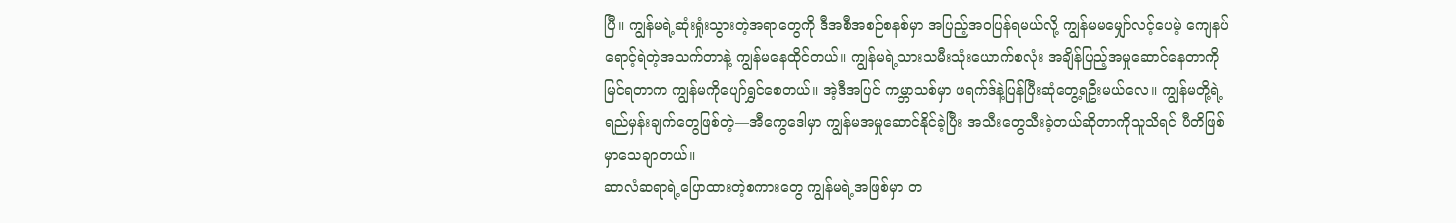ပြီ။ ကျွန်မရဲ့ဆုံးရှုံးသွားတဲ့အရာတွေကို ဒီအစီအစဉ်စနစ်မှာ အပြည့်အဝပြန်ရမယ်လို့ ကျွန်မမမျှော်လင့်ပေမဲ့ ကျေနပ်ရောင့်ရဲတဲ့အသက်တာနဲ့ ကျွန်မနေထိုင်တယ်။ ကျွန်မရဲ့သားသမီးသုံးယောက်စလုံး အချိန်ပြည့်အမှုဆောင်နေတာကိုမြင်ရတာက ကျွန်မကိုပျော်ရွှင်စေတယ်။ အဲ့ဒီအပြင် ကမ္ဘာသစ်မှာ ဖရက်ဒ်နဲ့ပြန်ပြီးဆုံတွေ့ရဦးမယ်လေ။ ကျွန်မတို့ရဲ့ရည်မှန်းချက်တွေဖြစ်တဲ့—အီကွေဒေါမှာ ကျွန်မအမှုဆောင်နိုင်ခဲ့ပြီး အသီးတွေသီးခဲ့တယ်ဆိုတာကိုသူသိရင် ပီတိဖြစ်မှာသေချာတယ်။
ဆာလံဆရာရဲ့ပြောထားတဲ့စကားတွေ ကျွန်မရဲ့အဖြစ်မှာ တ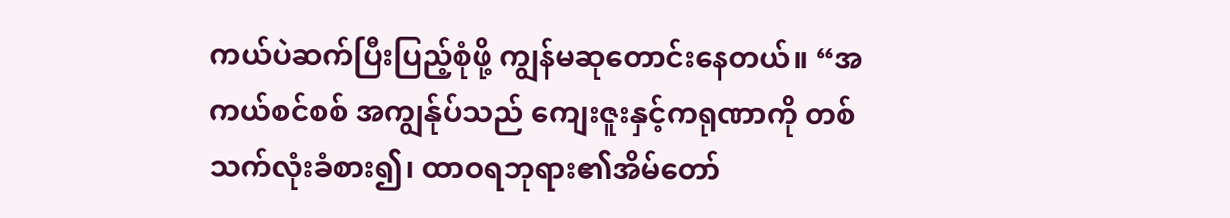ကယ်ပဲဆက်ပြီးပြည့်စုံဖို့ ကျွန်မဆုတောင်းနေတယ်။ “အကယ်စင်စစ် အကျွန်ုပ်သည် ကျေးဇူးနှင့်ကရုဏာကို တစ်သက်လုံးခံစား၍၊ ထာဝရဘုရား၏အိမ်တော်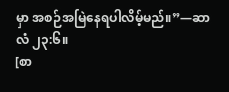မှာ အစဉ်အမြဲနေရပါလိမ့်မည်။”—ဆာလံ ၂၃:၆။
[စာ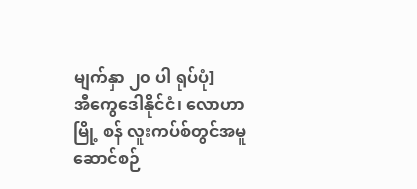မျက်နှာ ၂၀ ပါ ရုပ်ပုံ]
အီကွေဒေါနိုင်ငံ၊ လောဟာမြို့ စန် လူးကပ်စ်တွင်အမူဆောင်စဉ်